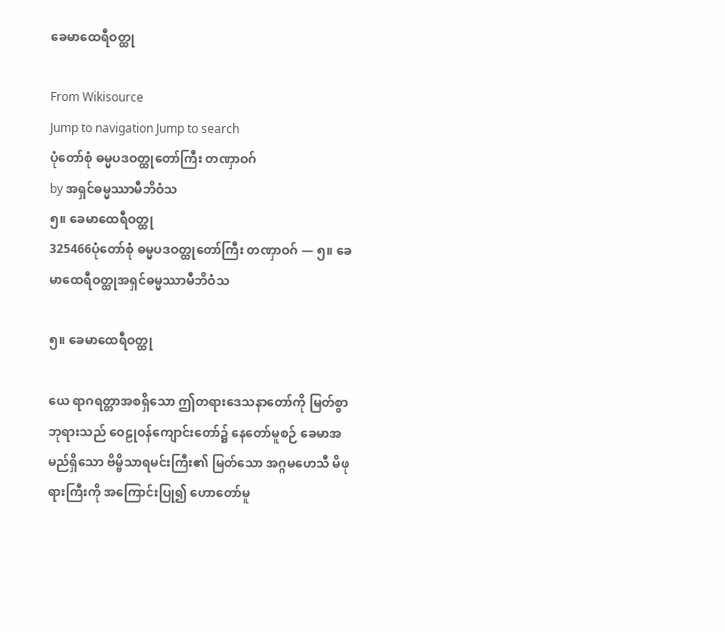ခေမာထေရီဝတ္ထု

From Wikisource
Jump to navigation Jump to search
ပုံတော်စုံ ဓမ္မပဒဝတ္ထုတော်ကြီး တဏှာဝဂ်
by အရှင်ဓမ္မဿာမီဘိဝံသ
၅။ ခေမာထေရီဝတ္ထု
325466ပုံတော်စုံ ဓမ္မပဒဝတ္ထုတော်ကြီး တဏှာဝဂ် — ၅။ ခေမာထေရီဝတ္ထုအရှင်ဓမ္မဿာမီဘိဝံသ

၅။ ခေမာထေရီဝတ္ထု

ယေ ရာဂရတ္တာအစရှိသော ဤတရားဒေသနာတော်ကို မြတ်စွာဘုရားသည် ဝေဠုဝန်ကျောင်းတော်၌ နေတော်မူစဉ် ခေမာအမည်ရှိသော ဗိမ္ဗိသာရမင်းကြီး၏ မြတ်သော အဂ္ဂမဟေသီ မိဖုရားကြီးကို အကြောင်းပြု၍ ဟောတော်မူ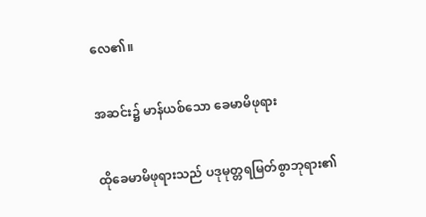လေ၏။

အဆင်း၌ မာန်ယစ်သော ခေမာမိဖုရား

ထိုခေမာမိဖုရားသည် ပဒုမုတ္တရမြတ်စွာဘုရား၏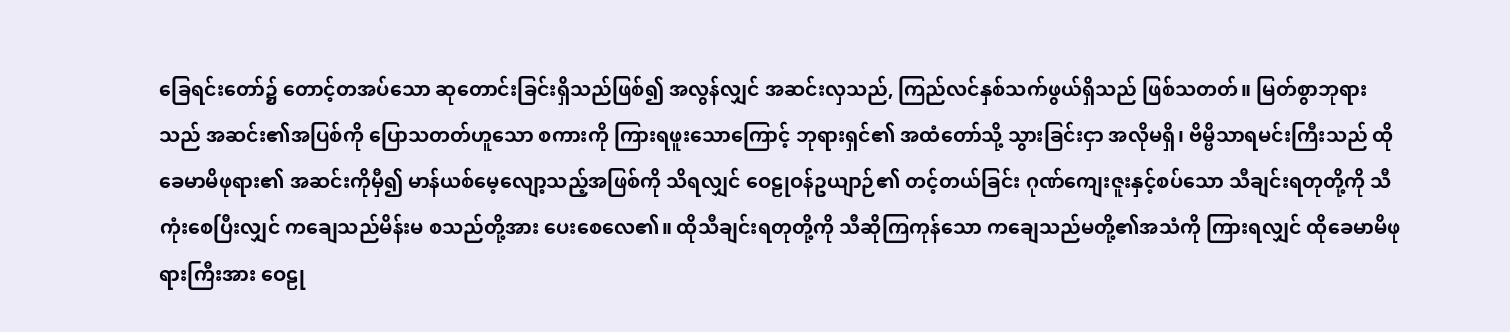ခြေရင်းတော်၌ တောင့်တအပ်သော ဆုတောင်းခြင်းရှိသည်ဖြစ်၍ အလွန်လျှင် အဆင်းလှသည်, ကြည်လင်နှစ်သက်ဖွယ်ရှိသည် ဖြစ်သတတ်။ မြတ်စွာဘုရားသည် အဆင်း၏အပြစ်ကို ပြောသတတ်ဟူသော စကားကို ကြားရဖူးသောကြောင့် ဘုရားရှင်၏ အထံတော်သို့ သွားခြင်းငှာ အလိုမရှိ၊ ဗိမ္ဗိသာရမင်းကြီးသည် ထိုခေမာမိဖုရား၏ အဆင်းကိုမှီ၍ မာန်ယစ်မေ့လျော့သည့်အဖြစ်ကို သိရလျှင် ဝေဠုဝန်ဥယျာဉ်၏ တင့်တယ်ခြင်း ဂုဏ်ကျေးဇူးနှင့်စပ်သော သီချင်းရတုတို့ကို သီကုံးစေပြီးလျှင် ကချေသည်မိန်းမ စသည်တို့အား ပေးစေလေ၏။ ထိုသီချင်းရတုတို့ကို သီဆိုကြကုန်သော ကချေသည်မတို့၏အသံကို ကြားရလျှင် ထိုခေမာမိဖုရားကြီးအား ဝေဠု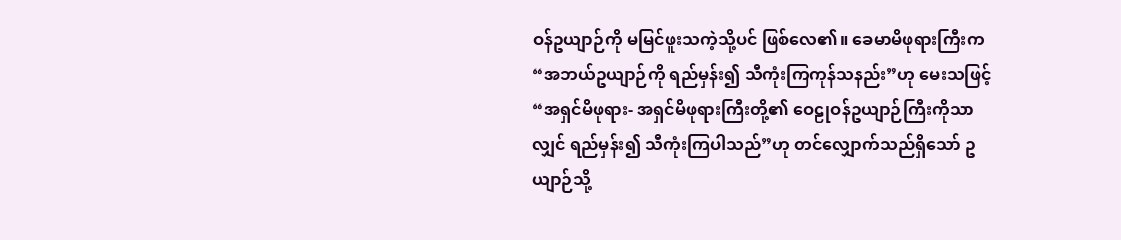ဝန်ဥယျာဉ်ကို မမြင်ဖူးသကဲ့သို့ပင် ဖြစ်လေ၏။ ခေမာမိဖုရားကြီးက “အဘယ်ဥယျာဉ်ကို ရည်မှန်း၍ သီကုံးကြကုန်သနည်း”ဟု မေးသဖြင့် “အရှင်မိဖုရား- အရှင်မိဖုရားကြီးတို့၏ ဝေဠုဝန်ဥယျာဉ်ကြီးကိုသာလျှင် ရည်မှန်း၍ သီကုံးကြပါသည်”ဟု တင်လျှောက်သည်ရှိသော် ဥယျာဉ်သို့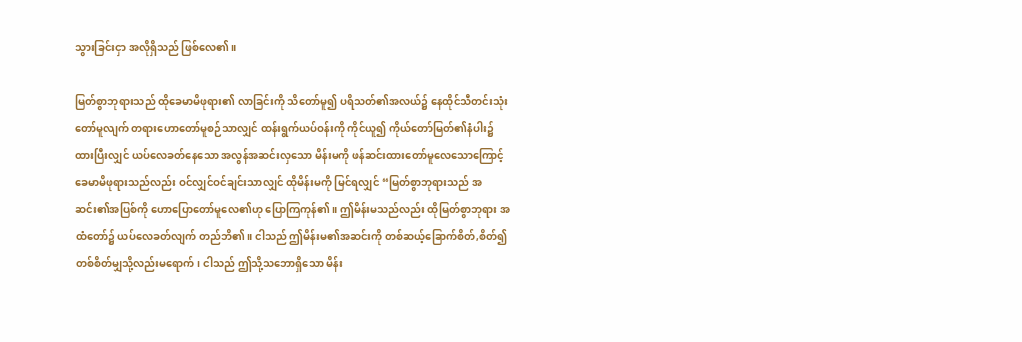သွားခြင်းငှာ အလိုရှိသည် ဖြစ်လေ၏။

မြတ်စွာဘုရားသည် ထိုခေမာမိဖုရား၏ လာခြင်းကို သိတော်မူ၍ ပရိသတ်၏အလယ်၌ နေထိုင်သီတင်းသုံးတော်မူလျက် တရားဟောတော်မူစဉ်သာလျှင် ထန်းရွက်ယပ်ဝန်းကို ကိုင်ယူ၍ ကိုယ်တော်မြတ်၏နံပါး၌ ထားပြီးလျှင် ယပ်လေခတ်နေသော အလွန်အဆင်းလှသော မိန်းမကို ဖန်ဆင်းထားတော်မူလေသောကြောင့် ခေမာမိဖုရားသည်လည်း ဝင်လျှင်ဝင်ချင်းသာလျှင် ထိုမိန်းမကို မြင်ရလျှင် “မြတ်စွာဘုရားသည် အဆင်း၏အပြစ်ကို ဟောပြောတော်မူလေ၏ဟု ပြောကြကုန်၏။ ဤမိန်းမသည်လည်း ထိုမြတ်စွာဘုရား အထံတော်၌ ယပ်လေခတ်လျက် တည်ဘိ၏။ ငါသည် ဤမိန်းမ၏အဆင်းကို တစ်ဆယ့်ခြောက်စိတ်,စိတ်၍ တစ်စိတ်မျှသို့လည်းမရောက်၊ ငါသည် ဤသို့သဘောရှိသော မိန်း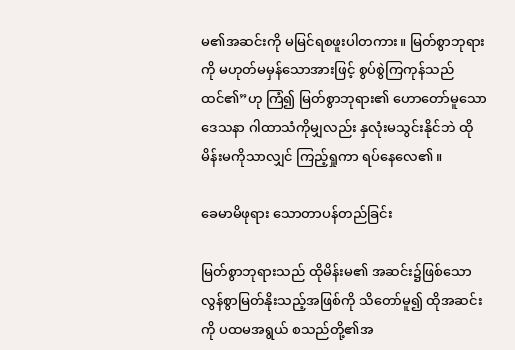မ၏အဆင်းကို မမြင်ရစဖူးပါတကား။ မြတ်စွာဘုရားကို မဟုတ်မမှန်သောအားဖြင့် စွပ်စွဲကြကုန်သည် ထင်၏”ဟု ကြံ၍ မြတ်စွာဘုရား၏ ဟောတော်မူသော ဒေသနာ ဂါထာသံကိုမျှလည်း နှလုံးမသွင်းနိုင်ဘဲ ထိုမိန်းမကိုသာလျှင် ကြည့်ရှုကာ ရပ်နေလေ၏။

ခေမာမိဖုရား သောတာပန်တည်ခြင်း

မြတ်စွာဘုရားသည် ထိုမိန်းမ၏ အဆင်း၌ဖြစ်သော လွန်စွာမြတ်နိုးသည့်အဖြစ်ကို သိတော်မူ၍ ထိုအဆင်းကို ပထမအရွယ် စသည်တို့၏အ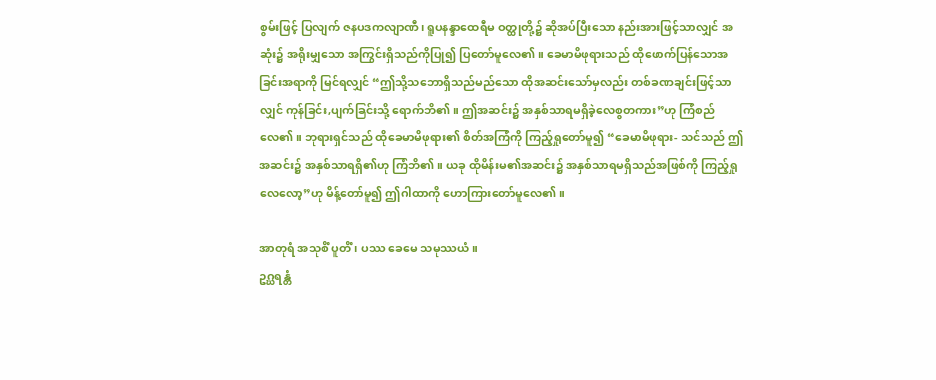စွမ်းဖြင့် ပြလျက် ဇနပဒကလျာဏီ၊ ရူပနန္ဒာထေရီမ ဝတ္ထုတို့၌ ဆိုအပ်ပြီးသော နည်းအားဖြင့်သာလျှင် အဆုံး၌ အရိုးမျှသော အကြွင်းရှိသည်ကိုပြု၍ ပြတော်မူလေ၏။ ခေမာမိဖုရားသည် ထိုဖောက်ပြန်သောအခြင်းအရာကို မြင်ရလျှင် “ဤသို့သဘောရှိသည်မည်သော ထိုအဆင်းသော်မှလည်း တစ်ခဏချင်းဖြင့်သာလျှင် ကုန်ခြင်း,ပျက်ခြင်းသို့ ရောက်ဘိ၏။ ဤအဆင်း၌ အနှစ်သာရမရှိခဲ့လေစွတကား”ဟု ကြံစည်လေ၏။ ဘုရားရှင်သည် ထိုခေမာမိဖုရား၏ စိတ်အကြံကို ကြည့်ရှုတော်မူ၍ “ခေမာမိဖုရား- သင်သည် ဤအဆင်း၌ အနှစ်သာရရှိ၏ဟု ကြံဘိ၏။ ယခု ထိုမိန်းမ၏အဆင်း၌ အနှစ်သာရမရှိသည်အဖြစ်ကို ကြည့်ရှုလေလော့”ဟု မိန့်တော်မူ၍ ဤဂါထာကို ဟောကြားတော်မူလေ၏။

အာတုရံ အသုစိံ ပူတိံ၊ ပဿ ခေမေ သမုဿယံ။
ဥဂ္ဃရန္တံ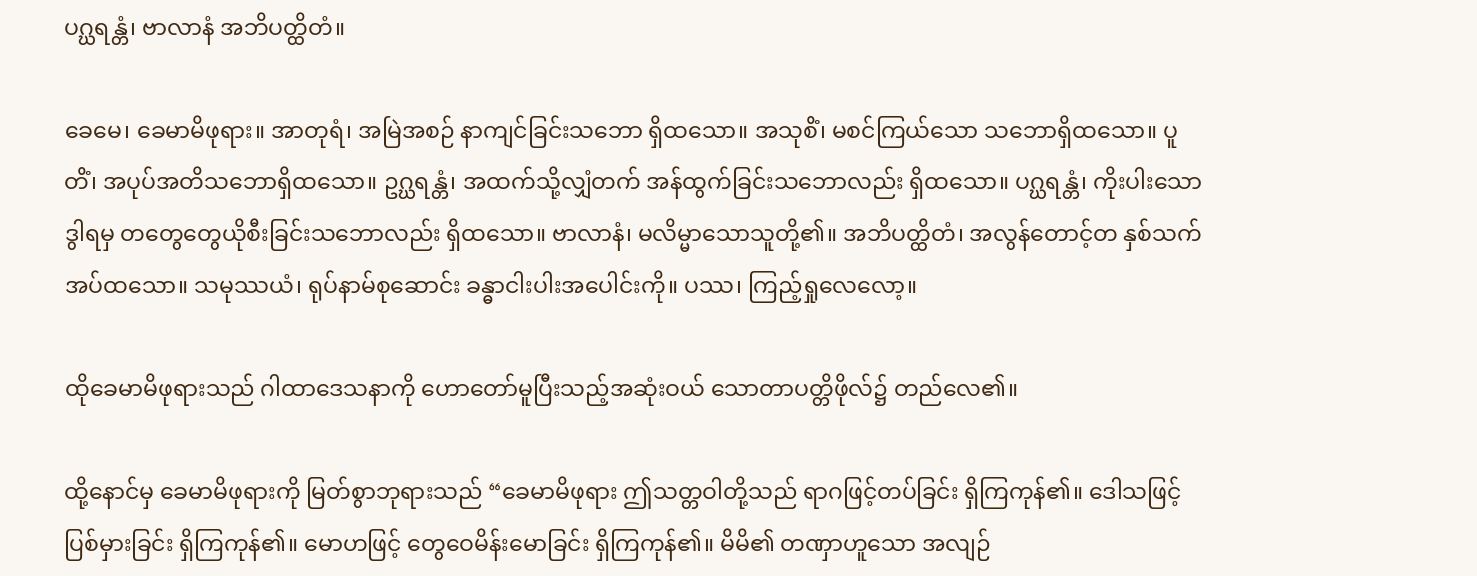ပဂ္ဃရန္တံ၊ ဗာလာနံ အဘိပတ္ထိတံ။

ခေမေ၊ ခေမာမိဖုရား။ အာတုရံ၊ အမြဲအစဉ် နာကျင်ခြင်းသဘော ရှိထသော။ အသုစိံ၊ မစင်ကြယ်သော သဘောရှိထသော။ ပူတိံ၊ အပုပ်အတိသဘောရှိထသော။ ဥဂ္ဃရန္တံ၊ အထက်သို့လျှံတက် အန်ထွက်ခြင်းသဘောလည်း ရှိထသော။ ပဂ္ဃရန္တံ၊ ကိုးပါးသော ဒွါရမှ တတွေတွေယိုစီးခြင်းသဘောလည်း ရှိထသော။ ဗာလာနံ၊ မလိမ္မာသောသူတို့၏။ အဘိပတ္ထိတံ၊ အလွန်တောင့်တ နှစ်သက်အပ်ထသော။ သမုဿယံ၊ ရုပ်နာမ်စုဆောင်း ခန္ဓာငါးပါးအပေါင်းကို။ ပဿ၊ ကြည့်ရှုလေလော့။

ထိုခေမာမိဖုရားသည် ဂါထာဒေသနာကို ဟောတော်မူပြီးသည့်အဆုံးဝယ် သောတာပတ္တိဖိုလ်၌ တည်လေ၏။

ထို့နောင်မှ ခေမာမိဖုရားကို မြတ်စွာဘုရားသည် “ခေမာမိဖုရား ဤသတ္တဝါတို့သည် ရာဂဖြင့်တပ်ခြင်း ရှိကြကုန်၏။ ဒေါသဖြင့် ပြစ်မှားခြင်း ရှိကြကုန်၏။ မောဟဖြင့် တွေဝေမိန်းမောခြင်း ရှိကြကုန်၏။ မိမိ၏ တဏှာဟူသော အလျဉ်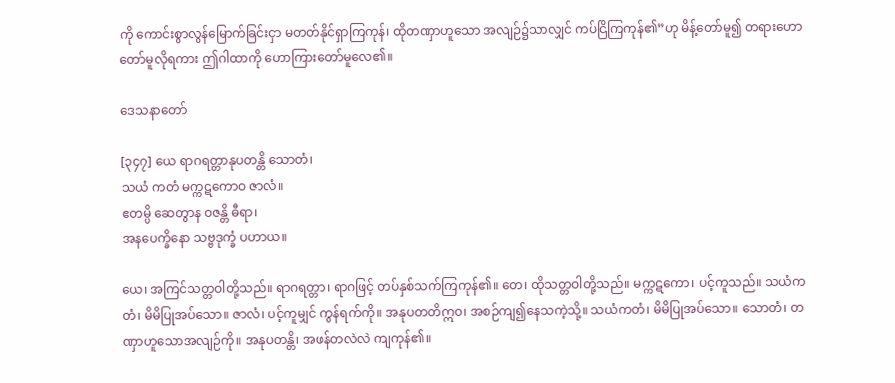ကို ကောင်းစွာလွန်မြောက်ခြင်းငှာ မတတ်နိုင်ရှာကြကုန်၊ ထိုတဏှာဟူသော အလျဉ်၌သာလျှင် ကပ်ငြိကြကုန်၏”ဟု မိန့်တော်မူ၍ တရားဟောတော်မူလိုရကား ဤဂါထာကို ဟောကြားတော်မူလေ၏။

ဒေသနာတော်

[၃၄၇] ယေ ရာဂရတ္တာနုပတန္တိ သောတံ၊
သယံ ကတံ မက္ကဋကောဝ ဇာလံ။
ဧတမ္ပိ ဆေတွာန ဝဇန္တိ ဓီရာ၊
အနပေက္ခိနော သဗ္ဗဒုက္ခံ ပဟာယ။

ယေ၊ အကြင်သတ္တဝါတို့သည်။ ရာဂရတ္တာ၊ ရာဂဖြင့် တပ်နှစ်သက်ကြကုန်၏။ တေ၊ ထိုသတ္တဝါတို့သည်။ မက္ကဋကော၊ ပင့်ကူသည်။ သယံကတံ၊ မိမိပြုအပ်သော။ ဇာလံ၊ ပင့်ကူမျှင် ကွန်ရက်ကို။ အနုပတတိဣဝ၊ အစဉ်ကျ၍နေသကဲ့သို့။ သယံကတံ၊ မိမိပြုအပ်သော။ သောတံ၊ တဏှာဟူသောအလျဉ်ကို။ အနုပတန္တိ၊ အဖန်တလဲလဲ ကျကုန်၏။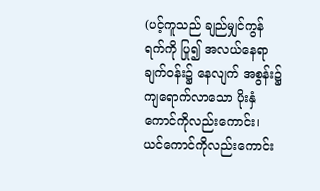(ပင့်ကူသည် ချည်မျှင်ကွန်ရက်ကို ပြု၍ အလယ်နေရာ ချက်ဝန်း၌ နေလျက် အစွန်း၌ ကျရောက်လာသော ပိုးနှံကောင်ကိုလည်းကောင်း၊ ယင်ကောင်ကိုလည်းကောင်း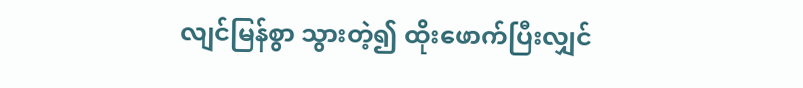လျင်မြန်စွာ သွားတဲ့၍ ထိုးဖောက်ပြီးလျှင်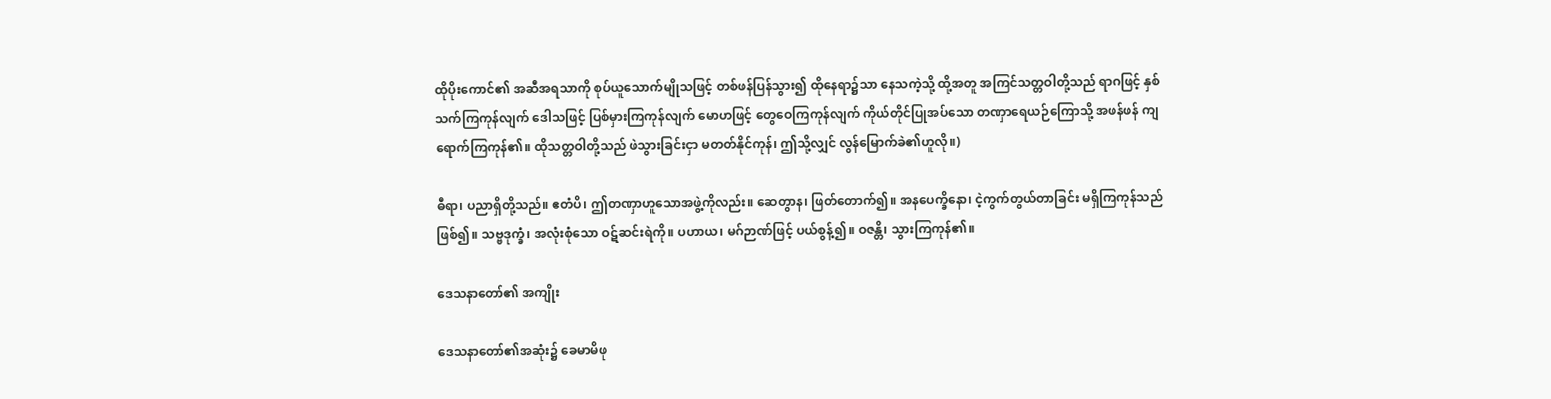ထိုပိုးကောင်၏ အဆီအရသာကို စုပ်ယူသောက်မျိုသဖြင့် တစ်ဖန်ပြန်သွား၍ ထိုနေရာ၌သာ နေသကဲ့သို့ ထို့အတူ အကြင်သတ္တဝါတို့သည် ရာဂဖြင့် နှစ်သက်ကြကုန်လျက် ဒေါသဖြင့် ပြစ်မှားကြကုန်လျက် မောဟဖြင့် တွေဝေကြကုန်လျက် ကိုယ်တိုင်ပြုအပ်သော တဏှာရေယဉ်ကြောသို့ အဖန်ဖန် ကျရောက်ကြကုန်၏။ ထိုသတ္တဝါတို့သည် ဖဲသွားခြင်းငှာ မတတ်နိုင်ကုန်၊ ဤသို့လျှင် လွန်မြောက်ခဲ၏ဟူလို။)

ဓီရာ၊ ပညာရှိတို့သည်။ ဧတံပိ၊ ဤတဏှာဟူသောအဖွဲ့ကိုလည်း။ ဆေတွာန၊ ဖြတ်တောက်၍။ အနပေက္ခိနော၊ ငဲ့ကွက်တွယ်တာခြင်း မရှိကြကုန်သည်ဖြစ်၍။ သဗ္ဗဒုက္ခံ၊ အလုံးစုံသော ဝဋ်ဆင်းရဲကို။ ပဟာယ၊ မဂ်ဉာဏ်ဖြင့် ပယ်စွန့်၍။ ဝဇန္တိ၊ သွားကြကုန်၏။

ဒေသနာတော်၏ အကျိုး

ဒေသနာတော်၏အဆုံး၌ ခေမာမိဖု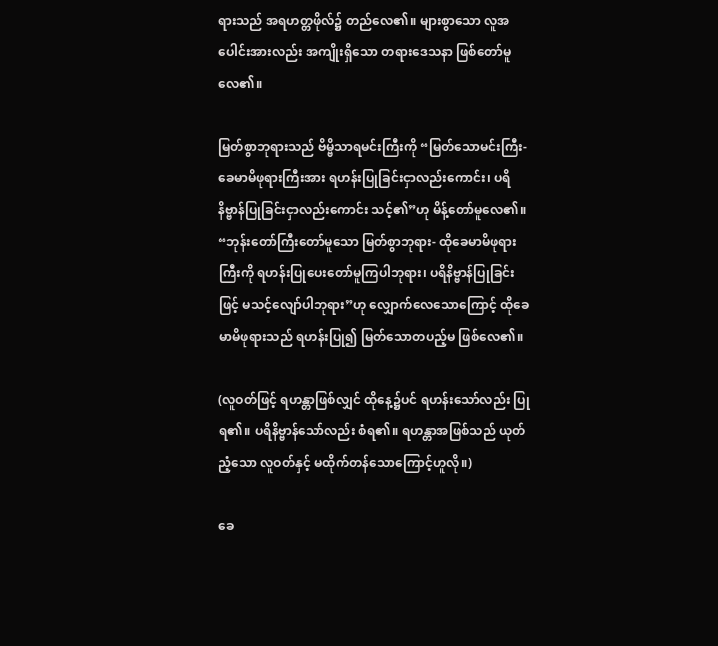ရားသည် အရဟတ္တဖိုလ်၌ တည်လေ၏။ များစွာသော လူအပေါင်းအားလည်း အကျိုးရှိသော တရားဒေသနာ ဖြစ်တော်မူလေ၏။

မြတ်စွာဘုရားသည် ဗိမ္ဗိသာရမင်းကြီးကို “မြတ်သောမင်းကြီး- ခေမာမိဖုရားကြီးအား ရဟန်းပြုခြင်းငှာလည်းကောင်း၊ ပရိနိဗ္ဗာန်ပြုခြင်းငှာလည်းကောင်း သင့်၏”ဟု မိန့်တော်မူလေ၏။ “ဘုန်းတော်ကြီးတော်မူသော မြတ်စွာဘုရား- ထိုခေမာမိဖုရားကြီးကို ရဟန်းပြုပေးတော်မူကြပါဘုရား၊ ပရိနိဗ္ဗာန်ပြုခြင်းဖြင့် မသင့်လျော်ပါဘုရား”ဟု လျှောက်လေသောကြောင့် ထိုခေမာမိဖုရားသည် ရဟန်းပြု၍ မြတ်သောတပည့်မ ဖြစ်လေ၏။

(လူဝတ်ဖြင့် ရဟန္တာဖြစ်လျှင် ထိုနေ့၌ပင် ရဟန်းသော်လည်း ပြုရ၏။ ပရိနိဗ္ဗာန်သော်လည်း စံရ၏။ ရဟန္တာအဖြစ်သည် ယုတ်ညံ့သော လူဝတ်နှင့် မထိုက်တန်သောကြောင့်ဟူလို။)

ခေ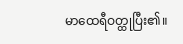မာထေရီဝတ္ထုပြီး၏။